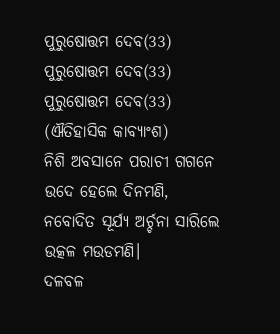ପୁରୁଷୋତ୍ତମ ଦେବ(33)
ପୁରୁଷୋତ୍ତମ ଦେବ(33)
ପୁରୁଷୋତ୍ତମ ଦେବ(33)
(ଐତିହାସିକ କାବ୍ୟାଂଶ)
ନିଶି ଅବସାନେ ପରାଚୀ ଗଗନେ
ଉଦେ ହେଲେ ଦିନମଣି,
ନବୋଦିତ ସୂର୍ଯ୍ୟ ଅର୍ଚ୍ଚନା ସାରିଲେ
ଉତ୍କଳ ମଉଡମଣି।
ଦଳବଳ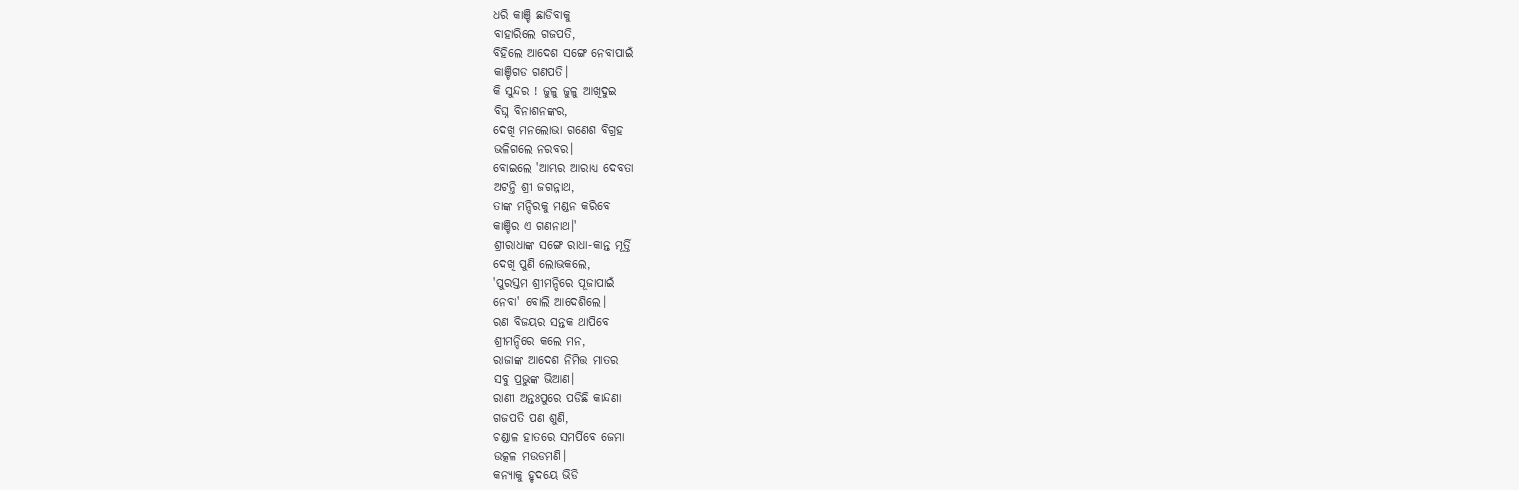ଧରି କାଞ୍ଚି ଛାଡିବାକୁ
ବାହାରିଲେ ଗଜପତି,
ବିହିଲେ ଆଦେଶ ସଙ୍ଗେ ନେବାପାଇଁ
କାଞ୍ଚିଗଡ ଗଣପତି।
କି ସୁନ୍ଦର ! ଜୁଳୁ ଜୁଳୁ ଆଖିଦୁଇ
ବିଘ୍ନ ବିନାଶନଙ୍କର,
ଦେଖି ମନଲୋଭା ଗଣେଶ ବିଗ୍ରହ
ଭଳିଗଲେ ନରବର।
ବୋଇଲେ 'ଆମ୍ଭର ଆରାଧ୍ୟ ଦେବତା
ଅଟନ୍ତି ଶ୍ରୀ ଜଗନ୍ନାଥ,
ତାଙ୍କ ମନ୍ଦିରକୁ ମଣ୍ଡନ କରିବେ
କାଞ୍ଚିର ଏ ଗଣନାଥ।'
ଶ୍ରୀରାଧାଙ୍କ ସଙ୍ଗେ ରାଧା-କାନ୍ତ ମୂର୍ତ୍ତି
ଦେଖି ପୁଣି ଲୋଭକଲେ,
'ପୁରସ୍ତମ ଶ୍ରୀମନ୍ଦିରେ ପୂଜାପାଇଁ
ନେବା' ବୋଲି ଆଦେଶିଲେ।
ରଣ ବିଜୟର ସନ୍ତକ ଥାପିବେ
ଶ୍ରୀମନ୍ଦିରେ କଲେ ମନ,
ରାଜାଙ୍କ ଆଦେଶ ନିମିତ୍ତ ମାତର
ସବୁ ପ୍ରଭୁଙ୍କ ଭିଆଣ।
ରାଣୀ ଅନ୍ତଃପୁରେ ପଡିଛି କାନ୍ଦଣା
ଗଜପତି ପଣ ଶୁଣି,
ଚଣ୍ଡାଳ ହାତରେ ସମର୍ପିବେ ଜେମା
ଉତ୍କଳ ମଉଡମଣି।
କନ୍ୟାକୁ ହୃଦୟେ ଭିଡି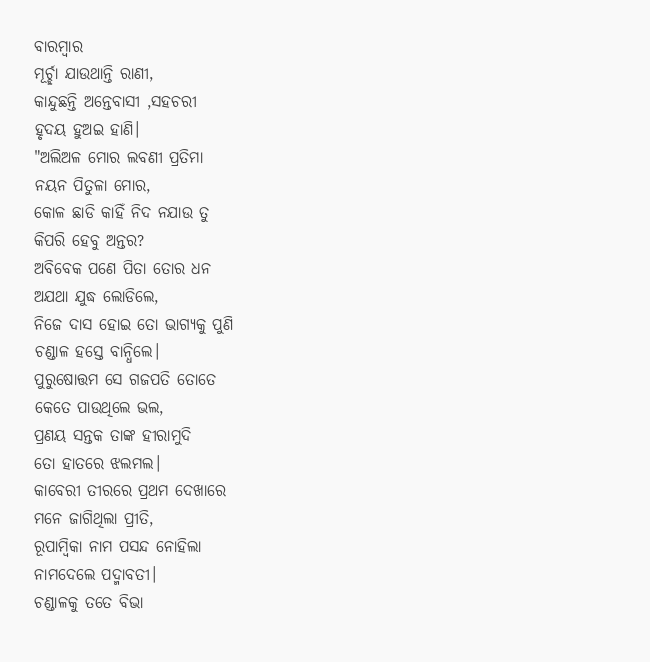ବାରମ୍ବାର
ମୂର୍ଚ୍ଛା ଯାଉଥାନ୍ତି ରାଣୀ,
କାନ୍ଦୁଛନ୍ତି ଅନ୍ତେବାସୀ ,ସହଚରୀ
ହୃଦୟ ହୁଅଇ ହାଣି।
"ଅଲିଅଳ ମୋର ଲବଣୀ ପ୍ରତିମା
ନୟନ ପିତୁଳା ମୋର,
କୋଳ ଛାଡି କାହିଁ ନିଦ ନଯାଉ ତୁ
କିପରି ହେବୁ ଅନ୍ତର?
ଅବିବେକ ପଣେ ପିତା ତୋର ଧନ
ଅଯଥା ଯୁଦ୍ଧ ଲୋଡିଲେ,
ନିଜେ ଦାସ ହୋଇ ତୋ ଭାଗ୍ୟକୁ ପୁଣି
ଚଣ୍ଡାଳ ହସ୍ତେ ବାନ୍ଧିଲେ।
ପୁରୁଷୋତ୍ତମ ସେ ଗଜପତି ତୋତେ
କେତେ ପାଉଥିଲେ ଭଲ,
ପ୍ରଣୟ ସନ୍ତକ ତାଙ୍କ ହୀରାମୁଦି
ତୋ ହାତରେ ଝଲମଲ।
କାବେରୀ ତୀରରେ ପ୍ରଥମ ଦେଖାରେ
ମନେ ଜାଗିଥିଲା ପ୍ରୀତି,
ରୂପାମ୍ବିକା ନାମ ପସନ୍ଦ ନୋହିଲା
ନାମଦେଲେ ପଦ୍ମାବତୀ।
ଚଣ୍ଡାଳକୁ ତତେ ବିଭା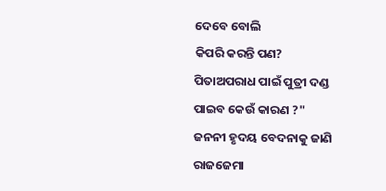ଦେବେ ବୋଲି
କିପରି କରନ୍ତି ପଣ?
ପିତାଅପରାଧ ପାଇଁ ପୁତ୍ରୀ ଦଣ୍ଡ
ପାଇବ କେଉଁ କାରଣ ?"
ଜନନୀ ହୃଦୟ ବେଦନାକୁ ଜାଣି
ରାଜଜେମା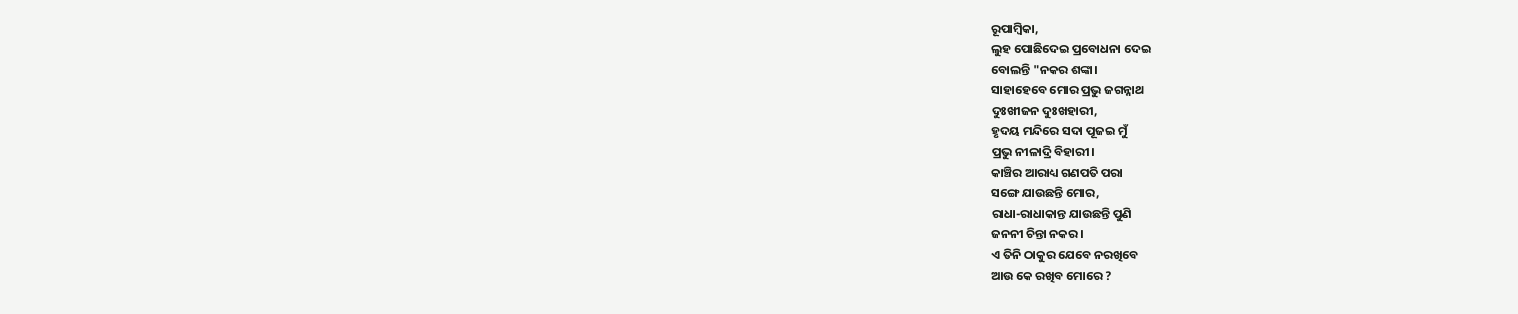ରୂପାମ୍ବିକା,
ଲୁହ ପୋଛିଦେଇ ପ୍ରବୋଧନା ଦେଇ
ବୋଲନ୍ତି "ନକର ଶଙ୍କା।
ସାହାହେବେ ମୋର ପ୍ରଭୁ ଜଗନ୍ନାଥ
ଦୁଃଖୀଜନ ଦୁଃଖହାରୀ,
ହୃଦୟ ମନ୍ଦିରେ ସଦା ପୂଜଇ ମୁଁ
ପ୍ରଭୁ ନୀଳାଦ୍ରି ବିହାରୀ।
କାଞ୍ଚିର ଆରାଧ୍ୟ ଗଣପତି ପରା
ସଙ୍ଗେ ଯାଉଛନ୍ତି ମୋର,
ରାଧା-ରାଧାକାନ୍ତ ଯାଉଛନ୍ତି ପୁଣି
ଜନନୀ ଚିନ୍ତା ନକର।
ଏ ତିନି ଠାକୁର ଯେବେ ନରଖିବେ
ଆଉ କେ ରଖିବ ମୋରେ ?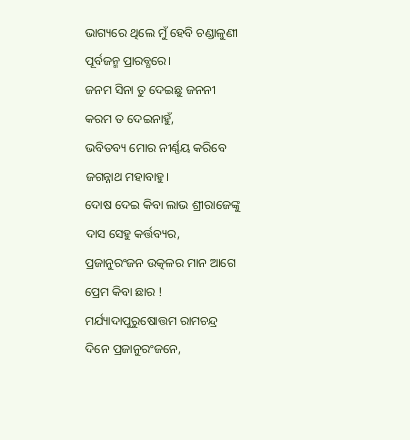ଭାଗ୍ୟରେ ଥିଲେ ମୁଁ ହେବି ଚଣ୍ଡାଳୁଣୀ
ପୂର୍ବଜନ୍ମ ପ୍ରାରବ୍ଧରେ।
ଜନମ ସିନା ତୁ ଦେଇଛୁ ଜନନୀ
କରମ ତ ଦେଇନାହୁଁ,
ଭବିତବ୍ୟ ମୋର ନୀର୍ଣ୍ଣୟ କରିବେ
ଜଗନ୍ନାଥ ମହାବାହୁ।
ଦୋଷ ଦେଇ କିବା ଲାଭ ଶ୍ରୀରାଜେଙ୍କୁ
ଦାସ ସେହୁ କର୍ତ୍ତବ୍ୟର,
ପ୍ରଜାନୁରଂଜନ ଉତ୍କଳର ମାନ ଆଗେ
ପ୍ରେମ କିବା ଛାର !
ମର୍ଯ୍ୟାଦାପୁରୁଷୋତ୍ତମ ରାମଚନ୍ଦ୍ର
ଦିନେ ପ୍ରଜାନୁରଂଜନେ,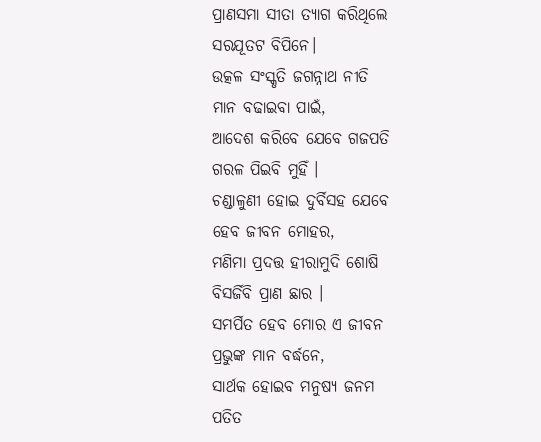ପ୍ରାଣସମା ସୀତା ତ୍ୟାଗ କରିଥିଲେ
ସରଯୂତଟ ବିପିନେ।
ଉତ୍କଳ ସଂସ୍କୃତି ଜଗନ୍ନାଥ ନୀତି
ମାନ ବଢାଇବା ପାଇଁ,
ଆଦେଶ କରିବେ ଯେବେ ଗଜପତି
ଗରଳ ପିଇବି ମୁହିଁ ।
ଚଣ୍ଡାଳୁଣୀ ହୋଇ ଦୁର୍ବିସହ ଯେବେ
ହେବ ଜୀବନ ମୋହର,
ମଣିମା ପ୍ରଦତ୍ତ ହୀରାମୁଦି ଶୋଷି
ବିସର୍ଜିବି ପ୍ରାଣ ଛାର ।
ସମର୍ପିତ ହେବ ମୋର ଏ ଜୀବନ
ପ୍ରଭୁଙ୍କ ମାନ ବର୍ଦ୍ଧନେ,
ସାର୍ଥକ ହୋଇବ ମନୁଷ୍ୟ ଜନମ
ପତିତ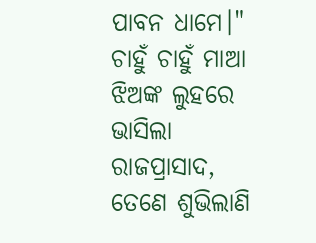ପାବନ ଧାମେ।"
ଚାହୁଁ ଚାହୁଁ ମାଆ ଝିଅଙ୍କ ଲୁହରେ
ଭାସିଲା ରାଜପ୍ରାସାଦ,
ତେଣେ ଶୁଭିଲାଣି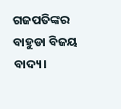ଗଜପତିଙ୍କର
ବାହୁଡା ବିଜୟ ବାଦ୍ୟ।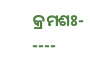କ୍ରମଶଃ- ----